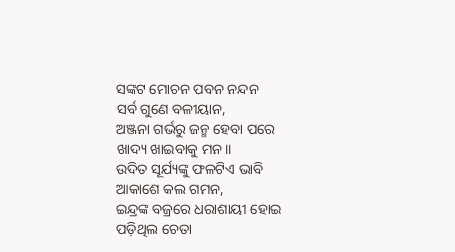ସଙ୍କଟ ମୋଚନ ପବନ ନନ୍ଦନ
ସର୍ବ ଗୁଣେ ବଳୀୟାନ,
ଅଞ୍ଜନା ଗର୍ଭରୁ ଜନ୍ମ ହେବା ପରେ
ଖାଦ୍ୟ ଖାଇବାକୁ ମନ।।
ଉଦିତ ସୂର୍ଯ୍ୟଙ୍କୁ ଫଳଟିଏ ଭାବି
ଆକାଶେ କଲ ଗମନ,
ଇନ୍ଦ୍ରଙ୍କ ବଜ୍ରରେ ଧରାଶାୟୀ ହୋଇ
ପଡ଼ିଥିଲ ଚେତା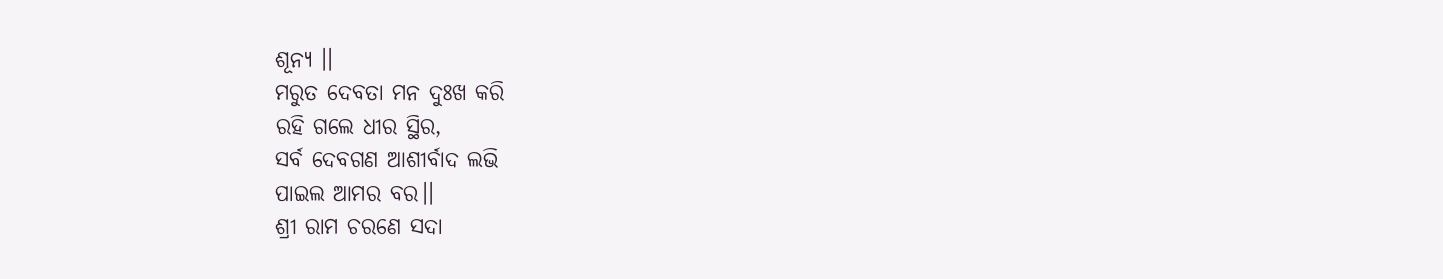ଶୂନ୍ୟ ।।
ମରୁତ ଦେବତା ମନ ଦୁଃଖ କରି
ରହି ଗଲେ ଧୀର ସ୍ଥିର,
ସର୍ବ ଦେବଗଣ ଆଶୀର୍ବାଦ ଲଭି
ପାଇଲ ଆମର ବର।।
ଶ୍ରୀ ରାମ ଚରଣେ ସଦା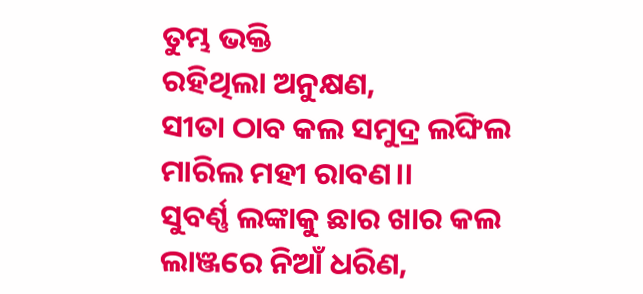ତୁମ୍ଭ ଭକ୍ତି
ରହିଥିଲା ଅନୁକ୍ଷଣ,
ସୀତା ଠାବ କଲ ସମୁଦ୍ର ଲଙ୍ଘିଲ
ମାରିଲ ମହୀ ରାବଣ।।
ସୁବର୍ଣ୍ଣ ଲଙ୍କାକୁ ଛାର ଖାର କଲ
ଲାଞ୍ଜରେ ନିଆଁ ଧରିଣ,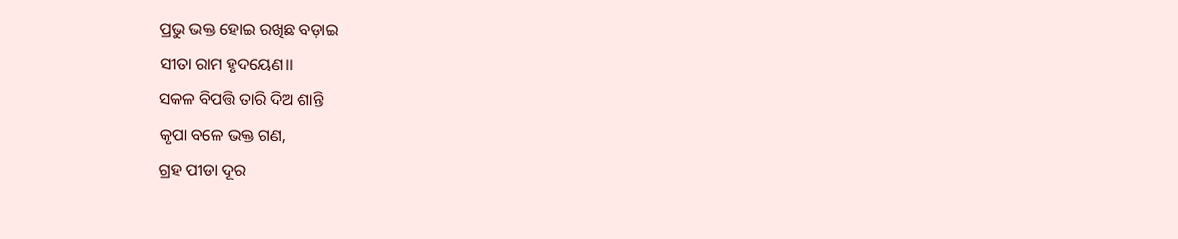ପ୍ରଭୁ ଭକ୍ତ ହୋଇ ରଖିଛ ବଡ଼ାଇ
ସୀତା ରାମ ହୃଦୟେଣ।।
ସକଳ ବିପତ୍ତି ତାରି ଦିଅ ଶାନ୍ତି
କୃପା ବଳେ ଭକ୍ତ ଗଣ,
ଗ୍ରହ ପୀଡା ଦୂର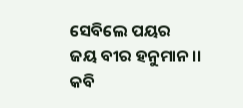ସେବିଲେ ପୟର
ଜୟ ବୀର ହନୁମାନ।।
କବି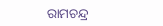ରାମଚନ୍ଦ୍ର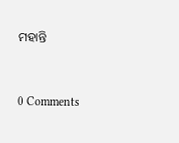ମହାନ୍ତି



0 Comments